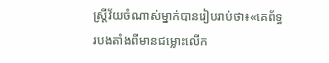ស្រ្ដីវ័យចំណាស់ម្នាក់បានរៀបរាប់ថា៖«គេព័ទ្ធរបងតាំងពីមានជម្លោះលើក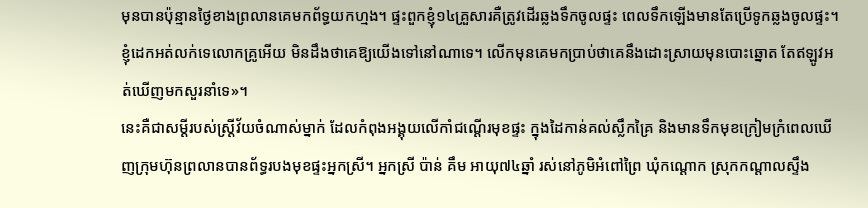មុនបានប៉ុន្មានថ្ងៃខាងព្រលានគេមកព័ទ្ធយកហ្មង។ ផ្ទះពួកខ្ញុំ១៤គ្រួសារគឺត្រូវដើរឆ្លងទឹកចូលផ្ទះ ពេលទឹកឡើងមានតែប្រើទូកឆ្លងចូលផ្ទះ។ ខ្ញុំដេកអត់លក់ទេលោកគ្រូអើយ មិនដឹងថាគេឱ្យយើងទៅនៅណាទេ។ លើកមុនគេមកប្រាប់ថាគេនឹងដោះស្រាយមុនបោះឆ្នោត តែឥឡូវអត់ឃើញមកសួរនាំទេ»។
នេះគឺជាសម្ដីរបស់ស្រ្ដីវ័យចំណាស់ម្នាក់ ដែលកំពុងអង្គុយលើកាំជណ្ដើរមុខផ្ទះ ក្នុងដៃកាន់គល់ស្លឹកគ្រៃ និងមានទឹកមុខក្រៀមក្រំពេលឃើញក្រុមហ៊ុនព្រលានបានព័ទ្ធរបងមុខផ្ទះអ្នកស្រី។ អ្នកស្រី ប៉ាន់ គឹម អាយុ៧៤ឆ្នាំ រស់នៅភូមិអំពៅព្រៃ ឃុំកណ្ដោក ស្រុកកណ្ដាលស្ទឹង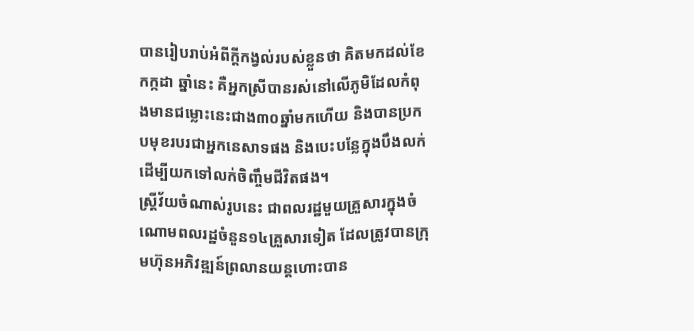បានរៀបរាប់អំពីក្ដីកង្វល់របស់ខ្លួនថា គិតមកដល់ខែកក្កដា ឆ្នាំនេះ គឺអ្នកស្រីបានរស់នៅលើភូមិដែលកំពុងមានជម្លោះនេះជាង៣០ឆ្នាំមកហើយ និងបានប្រកបមុខរបរជាអ្នកនេសាទផង និងបេះបន្លែក្នុងបឹងលក់ដើម្បីយកទៅលក់ចិញ្ចឹមជីវិតផង។
ស្រ្តីវ័យចំណាស់រូបនេះ ជាពលរដ្ឋមួយគ្រួសារក្នុងចំណោមពលរដ្ឋចំនួន១៤គ្រួសារទៀត ដែលត្រូវបានក្រុមហ៊ុនអភិវឌ្ឍន៍ព្រលានយន្តហោះបាន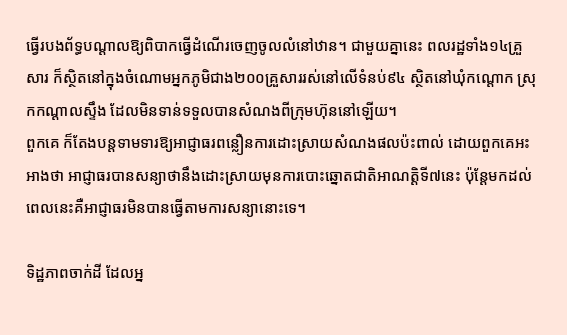ធ្វើរបងព័ទ្ធបណ្តាលឱ្យពិបាកធ្វើដំណើរចេញចូលលំនៅឋាន។ ជាមួយគ្នានេះ ពលរដ្ឋទាំង១៤គ្រួសារ ក៏ស្ថិតនៅក្នុងចំណោមអ្នកភូមិជាង២០០គ្រួសាររស់នៅលើទំនប់៩៤ ស្ថិតនៅឃុំកណ្ដោក ស្រុកកណ្ដាលស្ទឹង ដែលមិនទាន់ទទួលបានសំណងពីក្រុមហ៊ុននៅឡើយ។
ពួកគេ ក៏តែងបន្តទាមទារឱ្យអាជ្ញាធរពន្លឿនការដោះស្រាយសំណងផលប៉ះពាល់ ដោយពួកគេអះអាងថា អាជ្ញាធរបានសន្យាថានឹងដោះស្រាយមុនការបោះឆ្នោតជាតិអាណត្តិទី៧នេះ ប៉ុន្ដែមកដល់ពេលនេះគឺអាជ្ញាធរមិនបានធ្វើតាមការសន្យានោះទេ។

ទិដ្ឋភាពចាក់ដី ដែលអ្ន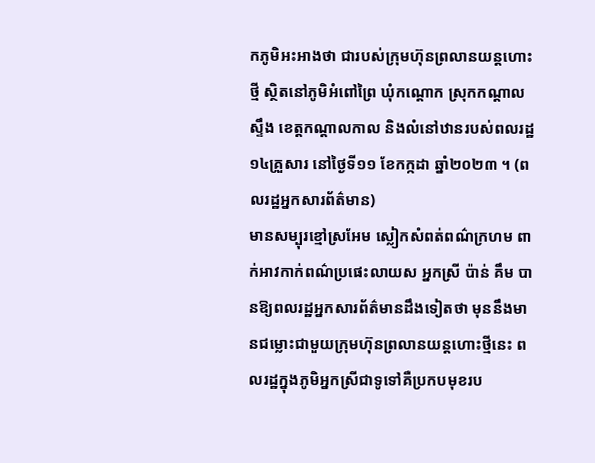កភូមិអះអាងថា ជារបស់ក្រុមហ៊ុនព្រលានយន្តហោះថ្មី ស្ថិតនៅភូមិអំពៅព្រៃ ឃុំកណ្ដោក ស្រុកកណ្ដាលស្ទឹង ខេត្តកណ្តាលកាល និងលំនៅឋានរបស់ពលរដ្ឋ១៤គ្រួសារ នៅថ្ងៃទី១១ ខែកក្កដា ឆ្នាំ២០២៣ ។ (ពលរដ្ឋអ្នកសារព័ត៌មាន)
មានសម្បុរខ្មៅស្រអែម ស្លៀកសំពត់ពណ៌ក្រហម ពាក់អាវកាក់ពណ៌ប្រផេះលាយស អ្នកស្រី ប៉ាន់ គឹម បានឱ្យពលរដ្ឋអ្នកសារព័ត៌មានដឹងទៀតថា មុននឹងមានជម្លោះជាមួយក្រុមហ៊ុនព្រលានយន្តហោះថ្មីនេះ ពលរដ្ឋក្នុងភូមិអ្នកស្រីជាទូទៅគឺប្រកបមុខរប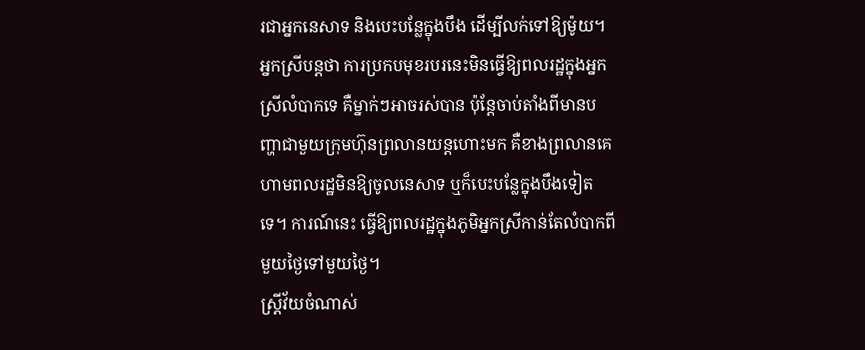រជាអ្នកនេសាទ និងបេះបន្លែក្នុងបឹង ដើម្បីលក់ទៅឱ្យម៉ូយ។ អ្នកស្រីបន្ដថា ការប្រកបមុខរបរនេះមិនធ្វើឱ្យពលរដ្ឋក្នុងអ្នកស្រីលំបាកទេ គឺម្នាក់ៗអាចរស់បាន ប៉ុន្ដែចាប់តាំងពីមានបញ្ហាជាមួយក្រុមហ៊ុនព្រលានយន្តហោះមក គឺខាងព្រលានគេហាមពលរដ្ឋមិនឱ្យចូលនេសាទ ឬក៏បេះបន្លែក្នុងបឹងទៀតទេ។ ការណ៍នេះ ធ្វើឱ្យពលរដ្ឋក្នុងភូមិអ្នកស្រីកាន់តែលំបាកពីមួយថ្ងៃទៅមួយថ្ងៃ។
ស្រ្ដីវ័យចំណាស់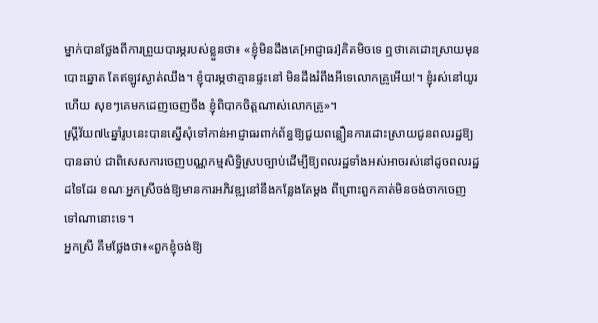ម្នាក់បានថ្លែងពីការព្រួយបារម្ភរបស់ខ្លួនថា៖ «ខ្ញុំមិនដឹងគេ[អាជ្ញាធរ]គិតមិចទេ ឮថាគេដោះស្រាយមុនបោះឆ្នោត តែឥឡូវស្ងាត់ឈឹង។ ខ្ញុំបារម្ភថាគ្មានផ្ទះនៅ មិនដឹងរំពឹងអីទេលោកគ្រូអើយ!។ ខ្ញុំរស់នៅយូរហើយ សុខៗគេមកដេញចេញចឹង ខ្ញុំពិបាកចិត្ដណាស់លោកគ្រូ»។
ស្រ្ដីវ័យ៧៤ឆ្នាំរូបនេះបានស្នើសុំទៅកាន់អាជ្ញាធរពាក់ព័ន្ធឱ្យជួយពន្លឿនការដោះស្រាយជូនពលរដ្ឋឱ្យបានឆាប់ ជាពិសេសការចេញបណ្ណកម្មសិទ្ធិស្របច្បាប់ដើម្បីឱ្យពលរដ្ឋទាំងអស់អាចរស់នៅដូចពលរដ្ឋដទៃដែរ ខណៈអ្នកស្រីចង់ឱ្យមានការអភិវឌ្ឍនៅនឹងកន្លែងតែម្ដង ពីព្រោះពួកគាត់មិនចង់ចាកចេញទៅណានោះទេ។
អ្នកស្រី គឹមថ្លែងថា៖«ពួកខ្ញុំចង់ឱ្យ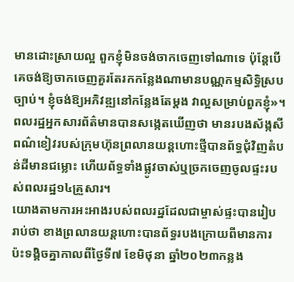មានដោះស្រាយល្អ ពួកខ្ញុំមិនចង់ចាកចេញទៅណាទេ ប៉ុន្ដែបើគេចង់ឱ្យចាកចេញគួរតែរកកន្លែងណាមានបណ្ណកម្មសិទ្ធិស្របច្បាប់។ ខ្ញុំចង់ឱ្យអភិវឌ្ឍនៅកន្លែងតែម្ដង វាល្អសម្រាប់ពួកខ្ញុំ»។
ពលរដ្ឋអ្នកសារព័ត៌មានបានសង្កេតឃើញថា មានរបងស័ង្កសីពណ៌ខៀវរបស់ក្រុមហ៊ុនព្រលានយន្ដហោះថ្មីបានព័ទ្ធជុំវិញតំបន់ដីមានជម្លោះ ហើយព័ទ្ធទាំងផ្លូវចាស់ឬច្រកចេញចូលផ្ទះរបស់ពលរដ្ឋ១៤គ្រួសារ។
យោងតាមការអះអាងរបស់ពលរដ្ឋដែលជាម្ចាស់ផ្ទះបានរៀបរាប់ថា ខាងព្រលានយន្តហោះបានព័ទ្ធរបងក្រោយពីមានការប៉ះទង្គិចគ្នាកាលពីថ្ងៃទី៧ ខែមិថុនា ឆ្នាំ២០២៣កន្លង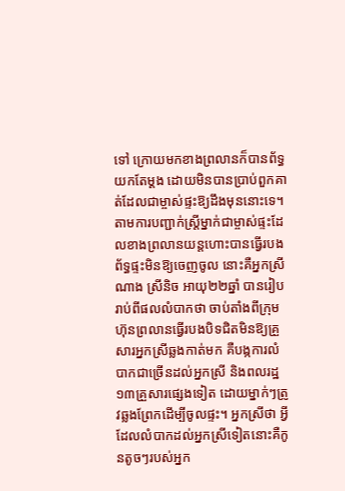ទៅ ក្រោយមកខាងព្រលានក៏បានព័ទ្ធយកតែម្ដង ដោយមិនបានប្រាប់ពួកគាត់ដែលជាម្ចាស់ផ្ទះឱ្យដឹងមុននោះទេ។
តាមការបញ្ជាក់ស្រ្ដីម្នាក់ជាម្ចាស់ផ្ទះដែលខាងព្រលានយន្ដហោះបានធ្វើរបងព័ទ្ធផ្ទះមិនឱ្យចេញចូល នោះគឺអ្នកស្រី ណាង ស្រីនិច អាយុ២២ឆ្នាំ បានរៀបរាប់ពីផលលំបាកថា ចាប់តាំងពីក្រុមហ៊ុនព្រលានធ្វើរបងបិទជិតមិនឱ្យគ្រួសារអ្នកស្រីឆ្លងកាត់មក គឺបង្កការលំបាកជាច្រើនដល់អ្នកស្រី និងពលរដ្ឋ១៣គ្រួសារផ្សេងទៀត ដោយម្នាក់ៗត្រូវឆ្លងព្រែកដើម្បីចូលផ្ទះ។ អ្នកស្រីថា អ្វីដែលលំបាកដល់អ្នកស្រីទៀតនោះគឺកូនតូចៗរបស់អ្នក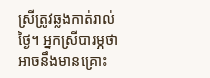ស្រីត្រូវឆ្លងកាត់រាល់ថ្ងៃ។ អ្នកស្រីបារម្ភថា អាចនឹងមានគ្រោះ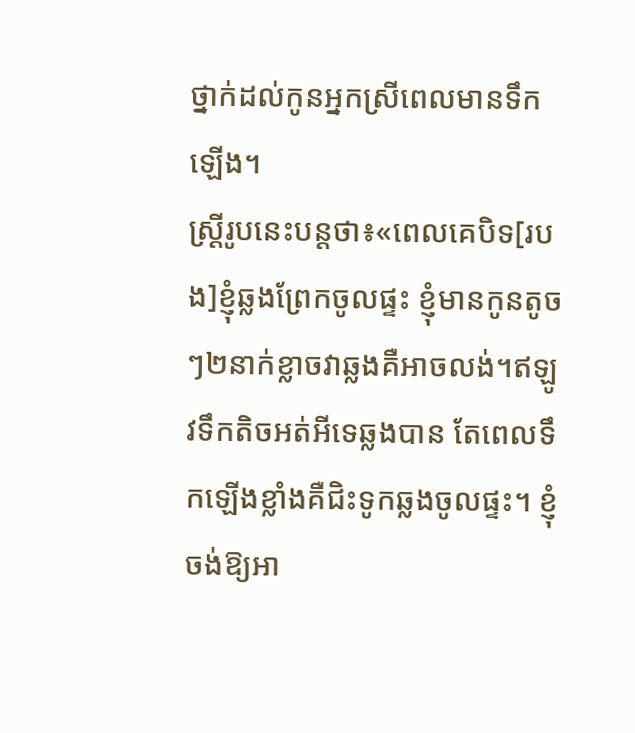ថ្នាក់ដល់កូនអ្នកស្រីពេលមានទឹកឡើង។
ស្រ្ដីរូបនេះបន្ដថា៖«ពេលគេបិទ[របង]ខ្ញុំឆ្លងព្រែកចូលផ្ទះ ខ្ញុំមានកូនតូចៗ២នាក់ខ្លាចវាឆ្លងគឺអាចលង់។ឥឡូវទឹកតិចអត់អីទេឆ្លងបាន តែពេលទឹកឡើងខ្លាំងគឺជិះទូកឆ្លងចូលផ្ទះ។ ខ្ញុំចង់ឱ្យអា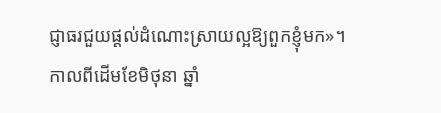ជ្ញាធរជួយផ្ដល់ដំណោះស្រាយល្អឱ្យពួកខ្ញុំមក»។
កាលពីដើមខែមិថុនា ឆ្នាំ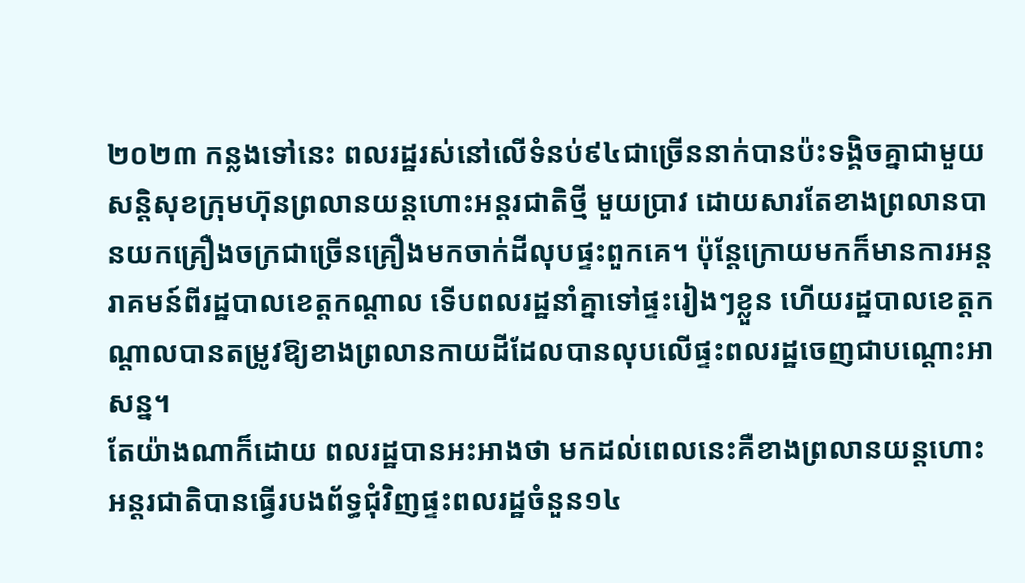២០២៣ កន្លងទៅនេះ ពលរដ្ឋរស់នៅលើទំនប់៩៤ជាច្រើននាក់បានប៉ះទង្គិចគ្នាជាមួយសន្ដិសុខក្រុមហ៊ុនព្រលានយន្ដហោះអន្ដរជាតិថ្មី មួយប្រាវ ដោយសារតែខាងព្រលានបានយកគ្រឿងចក្រជាច្រើនគ្រឿងមកចាក់ដីលុបផ្ទះពួកគេ។ ប៉ុន្ដែក្រោយមកក៏មានការអន្ដរាគមន៍ពីរដ្ឋបាលខេត្ដកណ្ដាល ទើបពលរដ្ឋនាំគ្នាទៅផ្ទះរៀងៗខ្លួន ហើយរដ្ឋបាលខេត្ដកណ្ដាលបានតម្រូវឱ្យខាងព្រលានកាយដីដែលបានលុបលើផ្ទះពលរដ្ឋចេញជាបណ្ដោះអាសន្ន។
តែយ៉ាងណាក៏ដោយ ពលរដ្ឋបានអះអាងថា មកដល់ពេលនេះគឺខាងព្រលានយន្ដហោះអន្ដរជាតិបានធ្វើរបងព័ទ្ធជុំវិញផ្ទះពលរដ្ឋចំនួន១៤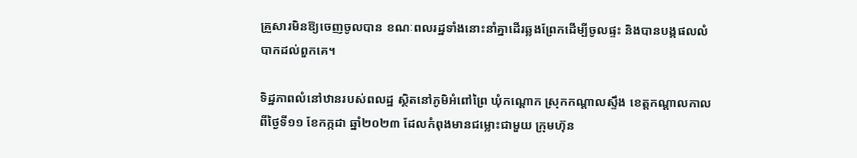គ្រួសារមិនឱ្យចេញចូលបាន ខណៈពលរដ្ឋទាំងនោះនាំគ្នាដើរឆ្លងព្រែកដើម្បីចូលផ្ទះ និងបានបង្កផលលំបាកដល់ពួកគេ។

ទិដ្ឋភាពលំនៅឋានរបស់ពលដ្ឋ ស្ថិតនៅភូមិអំពៅព្រៃ ឃុំកណ្ដោក ស្រុកកណ្ដាលស្ទឹង ខេត្តកណ្តាលកាលពីថ្ងៃទី១១ ខែកក្កដា ឆ្នាំ២០២៣ ដែលកំពុងមានជម្លោះជាមួយ ក្រុមហ៊ុន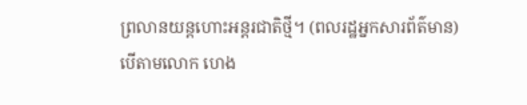ព្រលានយន្តហោះអន្តរជាតិថ្មី។ (ពលរដ្ឋអ្នកសារព័ត៌មាន)
បើតាមលោក ហេង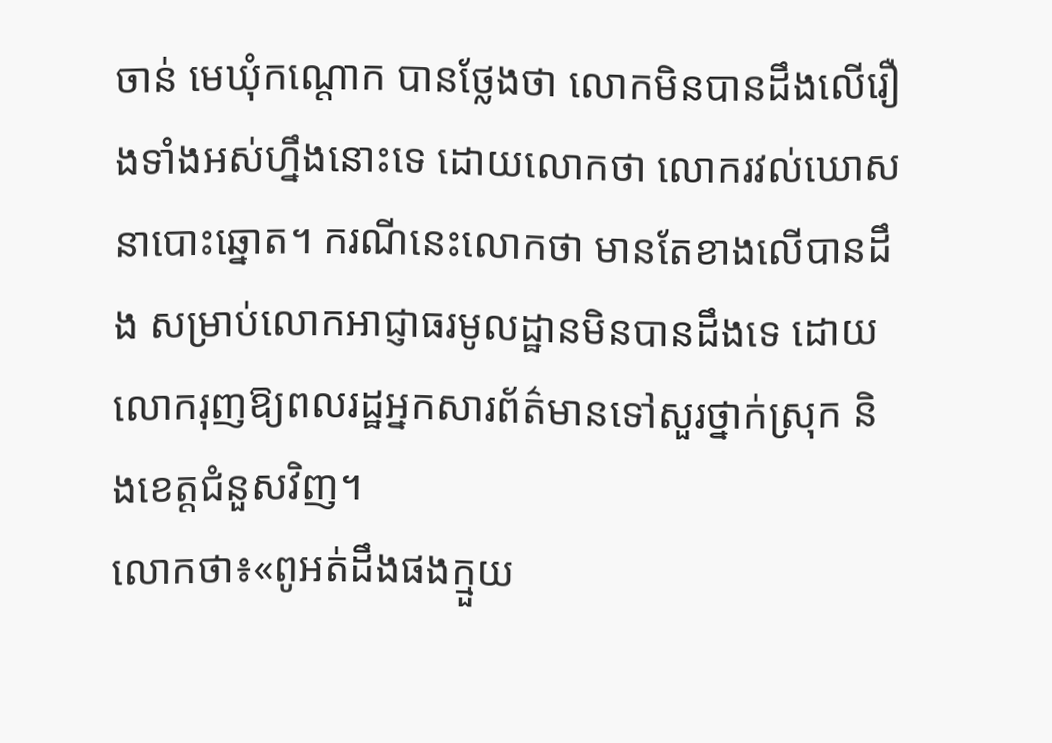ចាន់ មេឃុំកណ្ដោក បានថ្លែងថា លោកមិនបានដឹងលើរឿងទាំងអស់ហ្នឹងនោះទេ ដោយលោកថា លោករវល់ឃោសនាបោះឆ្នោត។ ករណីនេះលោកថា មានតែខាងលើបានដឹង សម្រាប់លោកអាជ្ញាធរមូលដ្ឋានមិនបានដឹងទេ ដោយលោករុញឱ្យពលរដ្ឋអ្នកសារព័ត៌មានទៅសួរថ្នាក់ស្រុក និងខេត្ដជំនួសវិញ។
លោកថា៖«ពូអត់ដឹងផងក្មួយ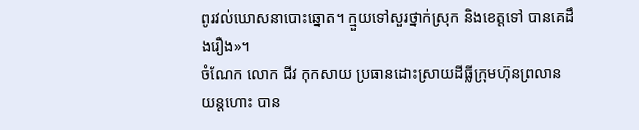ពូរវល់ឃោសនាបោះឆ្នោត។ ក្មួយទៅសួរថ្នាក់ស្រុក និងខេត្ដទៅ បានគេដឹងរឿង»។
ចំណែក លោក ជីវ កុកសាយ ប្រធានដោះស្រាយដីធ្លីក្រុមហ៊ុនព្រលានយន្ដហោះ បាន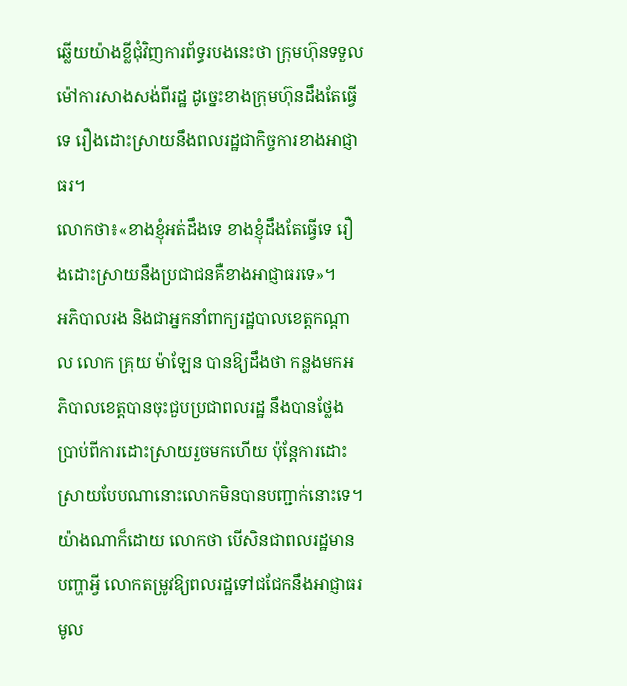ឆ្លើយយ៉ាងខ្លីជុំវិញការព័ទ្ធរបងនេះថា ក្រុមហ៊ុនទទួលម៉ៅការសាងសង់ពីរដ្ឋ ដូច្នេះខាងក្រុមហ៊ុនដឹងតែធ្វើទេ រឿងដោះស្រាយនឹងពលរដ្ឋជាកិច្ចការខាងអាជ្ញាធរ។
លោកថា៖«ខាងខ្ញុំអត់ដឹងទេ ខាងខ្ញុំដឹងតែធ្វើទេ រឿងដោះស្រាយនឹងប្រជាជនគឺខាងអាជ្ញាធរទេ»។
អភិបាលរង និងជាអ្នកនាំពាក្យរដ្ឋបាលខេត្ដកណ្ដាល លោក គ្រុយ ម៉ាឡែន បានឱ្យដឹងថា កន្លងមកអភិបាលខេត្ដបានចុះជួបប្រជាពលរដ្ឋ នឹងបានថ្លែងប្រាប់ពីការដោះស្រាយរួចមកហើយ ប៉ុន្ដែការដោះស្រាយបែបណានោះលោកមិនបានបញ្ជាក់នោះទេ។ យ៉ាងណាក៏ដោយ លោកថា បើសិនជាពលរដ្ឋមានបញ្ហាអ្វី លោកតម្រូវឱ្យពលរដ្ឋទៅជជែកនឹងអាជ្ញាធរមូល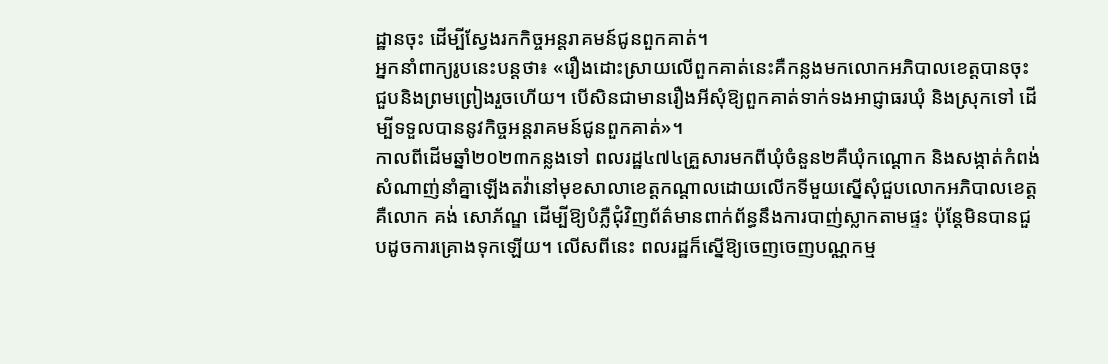ដ្ឋានចុះ ដើម្បីស្វែងរកកិច្ចអន្ដរាគមន៍ជូនពួកគាត់។
អ្នកនាំពាក្យរូបនេះបន្ដថា៖ «រឿងដោះស្រាយលើពួកគាត់នេះគឺកន្លងមកលោកអភិបាលខេត្ដបានចុះជួបនិងព្រមព្រៀងរួចហើយ។ បើសិនជាមានរឿងអីសុំឱ្យពួកគាត់ទាក់ទងអាជ្ញាធរឃុំ និងស្រុកទៅ ដើម្បីទទួលបាននូវកិច្ចអន្ដរាគមន៍ជូនពួកគាត់»។
កាលពីដើមឆ្នាំ២០២៣កន្លងទៅ ពលរដ្ឋ៤៧៤គ្រួសារមកពីឃុំចំនួន២គឺឃុំកណ្ដោក និងសង្កាត់កំពង់សំណាញ់នាំគ្នាឡើងតវ៉ានៅមុខសាលាខេត្ដកណ្ដាលដោយលើកទីមួយស្នើសុំជួបលោកអភិបាលខេត្ដ គឺលោក គង់ សោភ័ណ្ឌ ដើម្បីឱ្យបំភ្លឺជុំវិញព័ត៌មានពាក់ព័ន្ធនឹងការបាញ់ស្លាកតាមផ្ទះ ប៉ុន្ដែមិនបានជួបដូចការគ្រោងទុកឡើយ។ លើសពីនេះ ពលរដ្ឋក៏ស្នើឱ្យចេញចេញបណ្ណកម្ម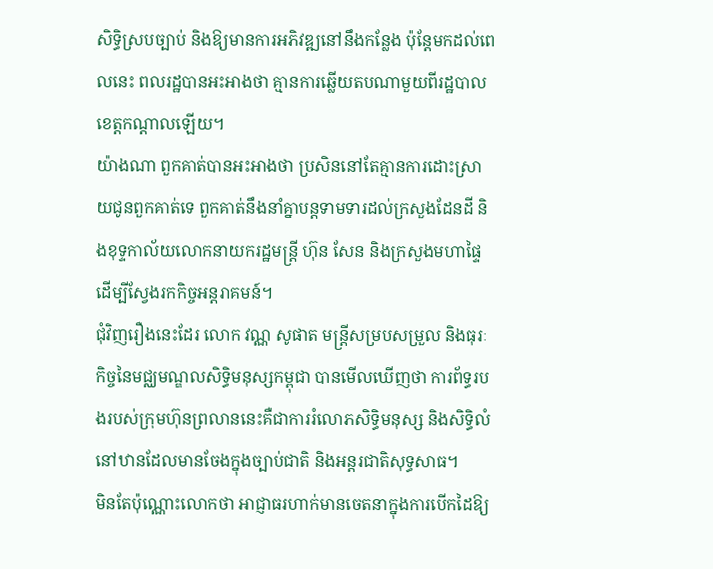សិទ្ធិស្របច្បាប់ និងឱ្យមានការអភិវឌ្ឍនៅនឹងកន្លែង ប៉ុន្ដែមកដល់ពេលនេះ ពលរដ្ឋបានអះអាងថា គ្មានការឆ្លើយតបណាមួយពីរដ្ឋបាលខេត្ដកណ្ដាលឡើយ។
យ៉ាងណា ពួកគាត់បានអះអាងថា ប្រសិននៅតែគ្មានការដោះស្រាយជូនពួកគាត់ទេ ពួកគាត់នឹងនាំគ្នាបន្ដទាមទារដល់ក្រសួងដែនដី និងខុទ្ទកាល័យលោកនាយករដ្ឋមន្ដ្រី ហ៊ុន សែន និងក្រសួងមហាផ្ទៃ ដើម្បីស្វែងរកកិច្ចអន្ដរាគមន៍។
ជុំវិញរឿងនេះដែរ លោក វណ្ណ សូផាត មន្ត្រីសម្របសម្រួល និងធុរៈកិច្ចនៃមជ្ឈមណ្ឌលសិទ្ធិមនុស្សកម្ពុជា បានមើលឃើញថា ការព័ទ្ធរបងរបស់ក្រុមហ៊ុនព្រលាននេះគឺជាការរំលោភសិទ្ធិមនុស្ស និងសិទ្ធិលំនៅឋានដែលមានចែងក្នុងច្បាប់ជាតិ និងអន្ដរជាតិសុទ្ធសាធ។
មិនតែប៉ុណ្ណោះលោកថា អាជ្ញាធរហាក់មានចេតនាក្នុងការបើកដៃឱ្យ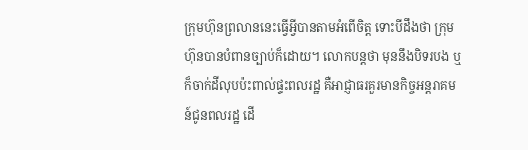ក្រុមហ៊ុនព្រលាននេះធ្វើអ្វីបានតាមអំពើចិត្ដ ទោះបីដឹងថា ក្រុមហ៊ុនបានបំពានច្បាប់ក៏ដោយ។ លោកបន្ដថា មុននឹងបិទរបង ឬក៏ចាក់ដីលុបប៉ះពាល់ផ្ទះពលរដ្ឋ គឺអាជ្ញាធរគួរមានកិច្ចអន្ដរាគមន៍ជូនពលរដ្ឋ ដើ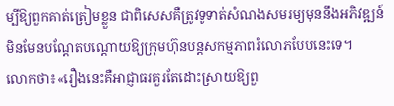ម្បីឱ្យពួកគាត់ត្រៀមខ្លួន ជាពិសេសគឺត្រូវទូទាត់សំណងសមរម្យមុននឹងអភិវឌ្ឍន៍ មិនមែនបណ្ដែតបណ្ដោយឱ្យក្រុមហ៊ុនបន្ដសកម្មភាពរំលោភបែបនេះទេ។
លោកថា៖«រឿងនេះគឺអាជ្ញាធរគួរតែដោះស្រាយឱ្យពួ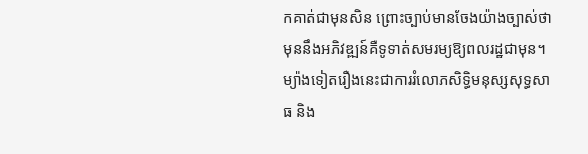កគាត់ជាមុនសិន ព្រោះច្បាប់មានចែងយ៉ាងច្បាស់ថា មុននឹងអភិវឌ្ឍន៍គឺទូទាត់សមរម្យឱ្យពលរដ្ឋជាមុន។ ម្យ៉ាងទៀតរឿងនេះជាការរំលោភសិទ្ធិមនុស្សសុទ្ធសាធ និង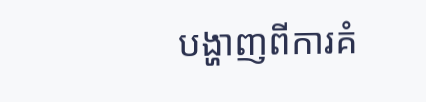បង្ហាញពីការគំ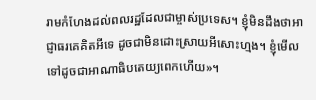រាមកំហែងដល់ពលរដ្ឋដែលជាម្ចាស់ប្រទេស។ ខ្ញុំមិនដឹងថាអាជ្ញាធរគេគិតអីទេ ដូចជាមិនដោះស្រាយអីសោះហ្មង។ ខ្ញុំមើលទៅដូចជាអាណាធិបតេយ្យពេកហើយ»។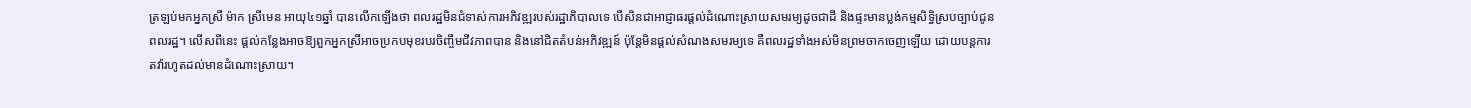ត្រឡប់មកអ្នកស្រី ម៉ាក ស្រីមេន អាយុ៤១ឆ្នាំ បានលើកឡើងថា ពលរដ្ឋមិនជំទាស់ការអភិវឌ្ឍរបស់រដ្ឋាភិបាលទេ បើសិនជាអាជ្ញាធរផ្ដល់ដំណោះស្រាយសមរម្យដូចជាដី និងផ្ទះមានប្លង់កម្មសិទ្ធិស្របច្បាប់ជូនពលរដ្ឋ។ លើសពីនេះ ផ្តល់កន្លែងអាចឱ្យពួកអ្នកស្រីអាចប្រកបមុខរបរចិញ្ចឹមជីវភាពបាន និងនៅជិតតំបន់អភិវឌ្ឍន៍ ប៉ុន្ដែមិនផ្ដល់សំណងសមរម្យទេ គឺពលរដ្ឋទាំងអស់មិនព្រមចាកចេញឡើយ ដោយបន្ដការតវ៉ារហូតដល់មានដំណោះស្រាយ។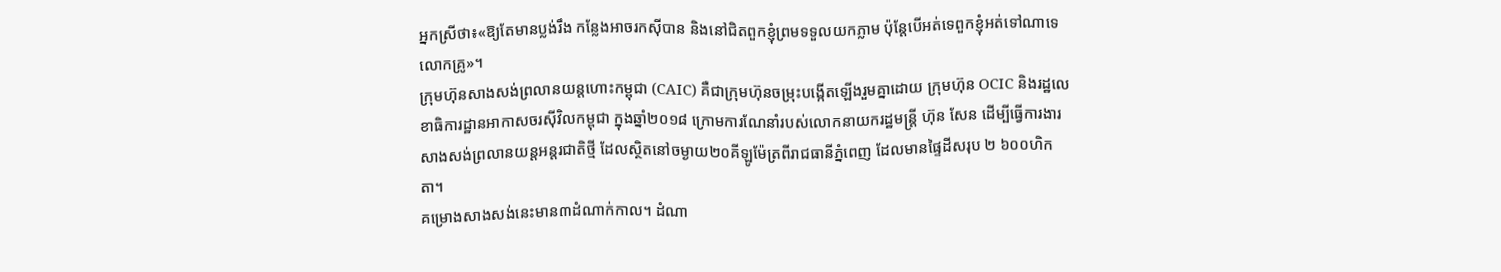អ្នកស្រីថា៖«ឱ្យតែមានប្លង់រឹង កន្លែងអាចរកស៊ីបាន និងនៅជិតពួកខ្ញុំព្រមទទួលយកភ្លាម ប៉ុន្ដែបើអត់ទេពួកខ្ញុំអត់ទៅណាទេលោកគ្រូ»។
ក្រុមហ៊ុនសាងសង់ព្រលានយន្តហោះកម្ពុជា (CAIC) គឺជាក្រុមហ៊ុនចម្រុះបង្កើតឡើងរួមគ្នាដោយ ក្រុមហ៊ុន OCIC និងរដ្ឋលេខាធិការដ្ឋានអាកាសចរស៊ីវិលកម្ពុជា ក្នុងឆ្នាំ២០១៨ ក្រោមការណែនាំរបស់លោកនាយករដ្ឋមន្ដ្រី ហ៊ុន សែន ដើម្បីធ្វើការងារសាងសង់ព្រលានយន្តអន្តរជាតិថ្មី ដែលស្ថិតនៅចម្ងាយ២០គីឡូម៉ែត្រពីរាជធានីភ្នំពេញ ដែលមានផ្ទៃដីសរុប ២ ៦០០ហិកតា។
គម្រោងសាងសង់នេះមាន៣ដំណាក់កាល។ ដំណា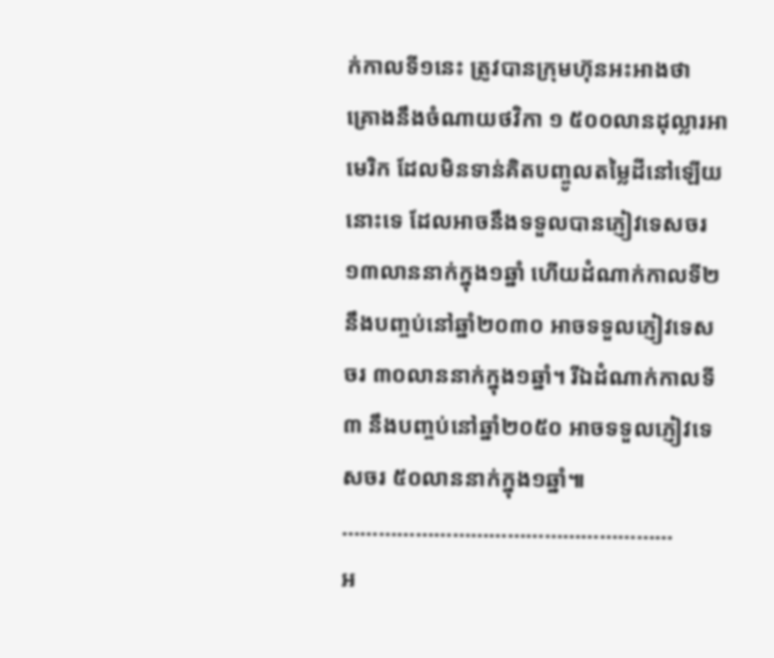ក់កាលទី១នេះ ត្រូវបានក្រុមហ៊ុនអះអាងថា គ្រោងនឹងចំណាយថវិកា ១ ៥០០លានដុល្លារអាមេរិក ដែលមិនទាន់គិតបញ្ចូលតម្លៃដីនៅឡើយនោះទេ ដែលអាចនឹងទទួលបានភ្ញៀវទេសចរ ១៣លាននាក់ក្នុង១ឆ្នាំ ហើយដំណាក់កាលទី២ នឹងបញ្ចប់នៅឆ្នាំ២០៣០ អាចទទួលភ្ញៀវទេសចរ ៣០លាននាក់ក្នុង១ឆ្នាំ។ រីឯដំណាក់កាលទី៣ នឹងបញ្ចប់នៅឆ្នាំ២០៥០ អាចទទួលភ្ញៀវទេសចរ ៥០លាននាក់ក្នុង១ឆ្នាំ៕
………………………………………………
អ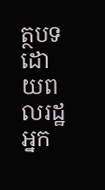ត្ថបទដោយពលរដ្ឋអ្នក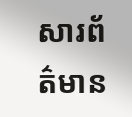សារព័ត៌មាន